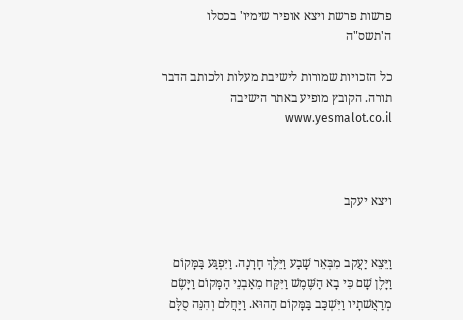פרשות פרשת ויצא אופיר שימיו' בכסלו ה'תשס"ה

כל הזכויות שמורות לישיבת מעלות ולכותב הדבר תורה. הקובץ מופיע באתר הישיבה www.yesmalot.co.il



ויצא יעקב


וַיֵּצֵא יַעֲקב מִבְּאֵר שָׁבַע וַיֵּלֶךְ חָרָנָה. וַיִּפְגַּע בַּמָּקוֹם וַיָּלֶן שָׁם כִּי בָא הַשֶּׁמֶשׁ וַיִּקַּח מֵאַבְנֵי הַמָּקוֹם וַיָּשֶׂם מְרַאֲשׁתָיו וַיִּשְׁכַּב בַּמָּקוֹם הַהוּא. וַיַּחֲלם וְהִנֵּה סֻלָּם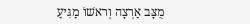מֻצָּב אַרְצָה וְראשׁוֹ מַגִּיעַ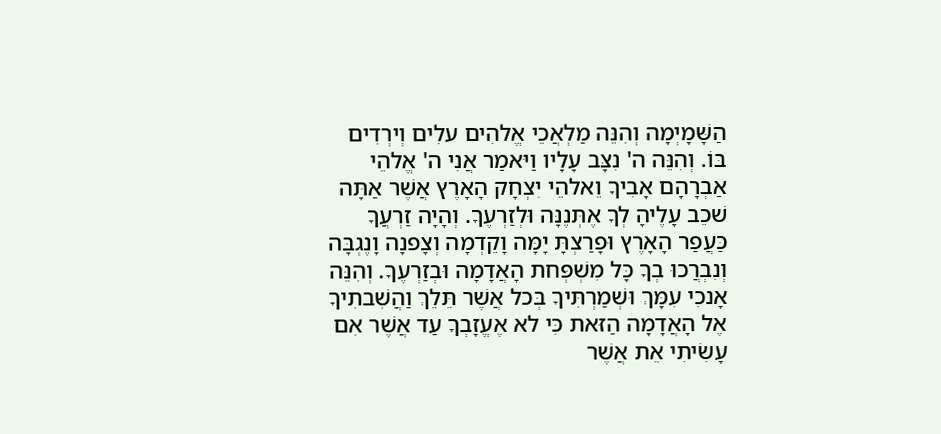הַשָּׁמָיְמָה וְהִנֵּה מַלְאֲכֵי אֱלהִים עלִים וְירְדִים בּוֹ. וְהִנֵּה ה' נִצָּב עָלָיו וַיּאמַר אֲנִי ה' אֱלהֵי אַבְרָהָם אָבִיךָ וֵאלהֵי יִצְחָק הָאָרֶץ אֲשֶׁר אַתָּה שׁכֵב עָלֶיהָ לְךָ אֶתְּנֶנָּה וּלְזַרְעֶךָ. וְהָיָה זַרְעֲךָ כַּעֲפַר הָאָרֶץ וּפָרַצְתָּ יָמָּה וָקֵדְמָה וְצָפנָה וָנֶגְבָּה וְנִבְרֲכוּ בְךָ כָּל מִשְׁפְּחת הָאֲדָמָה וּבְזַרְעֶךָ. וְהִנֵּה אָנכִי עִמָּךְ וּשְׁמַרְתִּיךָ בְּכל אֲשֶׁר תֵּלֵךְ וַהֲשִׁבתִיךָ אֶל הָאֲדָמָה הַזּאת כִּי לא אֶעֱזָבְךָ עַד אֲשֶׁר אִם עָשִׂיתִי אֵת אֲשֶׁר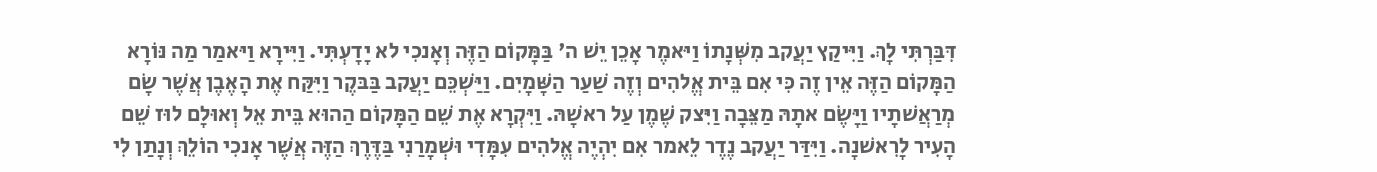דִּבַּרְתִּי לָךְ. וַיִּיקַץ יַעֲקב מִשְּׁנָתוֹ וַיּאמֶר אָכֵן יֵשׁ ה' בַּמָּקוֹם הַזֶּה וְאָנכִי לא יָדָעְתִּי. וַיִּירָא וַיּאמַר מַה נּוֹרָא הַמָּקוֹם הַזֶּה אֵין זֶה כִּי אִם בֵּית אֱלהִים וְזֶה שַׁעַר הַשָּׁמָיִם. וַיַּשְׁכֵּם יַעֲקב בַּבּקֶר וַיִּקַּח אֶת הָאֶבֶן אֲשֶׁר שָׂם מְרַאֲשׁתָיו וַיָּשֶׂם אתָהּ מַצֵּבָה וַיִּצק שֶׁמֶן עַל ראשָׁהּ. וַיִּקְרָא אֶת שֵׁם הַמָּקוֹם הַהוּא בֵּית אֵל וְאוּלָם לוּז שֵׁם הָעִיר לָרִאשׁנָה. וַיִּדַּר יַעֲקב נֶדֶר לֵאמר אִם יִהְיֶה אֱלהִים עִמָּדִי וּשְׁמָרַנִי בַּדֶּרֶךְ הַזֶּה אֲשֶׁר אָנכִי הוֹלֵךְ וְנָתַן לִי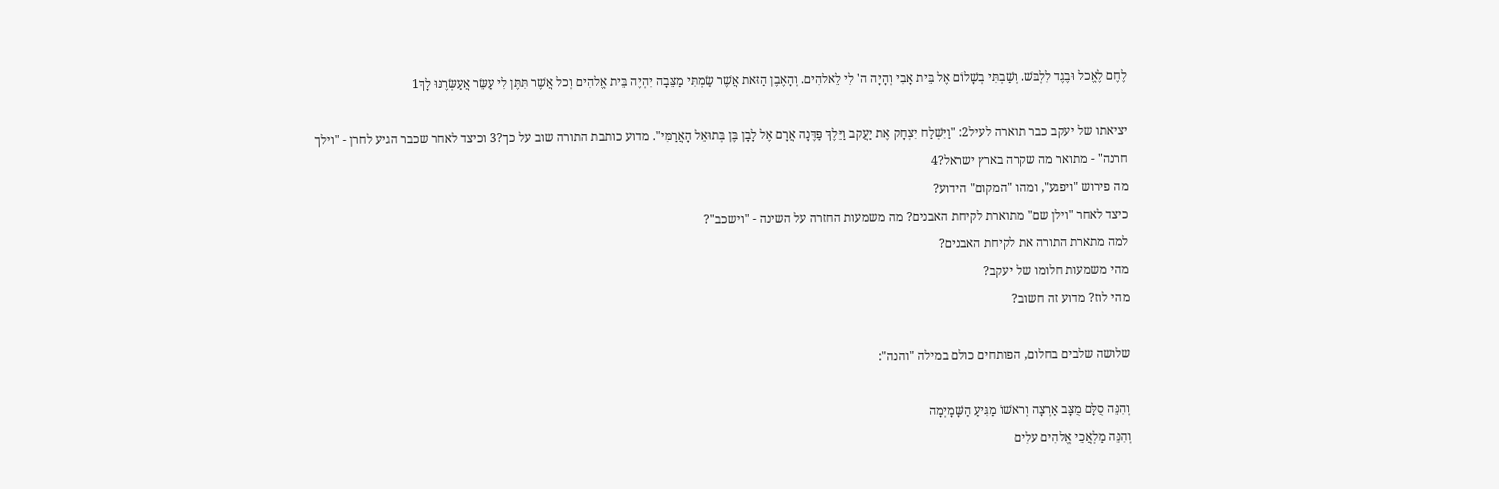לֶחֶם לֶאֱכל וּבֶגֶד לִלְבּשׁ. וְשַׁבְתִּי בְשָׁלוֹם אֶל בֵּית אָבִי וְהָיָה ה' לִי לֵאלהִים. וְהָאֶבֶן הַזּאת אֲשֶׁר שַׂמְתִּי מַצֵּבָה יִהְיֶה בֵּית אֱלהִים וְכל אֲשֶׁר תִּתֶּן לִי עַשֵּׂר אֲעַשְּׂרֶנּוּ לָךְ1

יציאתו של יעקב כבר תוארה לעיל2: "וַיִּשְׁלַח יִצְחָק אֶת יַעֲקב וַיֵּלֶךְ פַּדֶּנָה אֲרָם אֶל לָבָן בֶּן בְּתוּאֵל הָאֲרַמִּי". מדוע כותבת התורה שוב על כך?3 וכיצד לאחר שכבר הגיע לחרן - "וילך חרנה" - מתואר מה שקרה בארץ ישראל?4
מה פירוש "ויפגע", ומהו "המקום" הידוע?
כיצד לאחר "וילן שם" מתוארת לקיחת האבנים? מה משמעות החזרה על השינה - "וישכב"?
למה מתארת התורה את לקיחת האבנים?
מהי משמעות חלומו של יעקב?
מהי לוז? מדוע זה חשוב?

שלושה שלבים בחלום, הפותחים כולם במילה "והנה":

וְהִנֵּה סֻלָּם מֻצָּב אַרְצָה וְראשׁוֹ מַגִּיעַ הַשָּׁמָיְמָה
וְהִנֵּה מַלְאֲכֵי אֱלהִים עלִים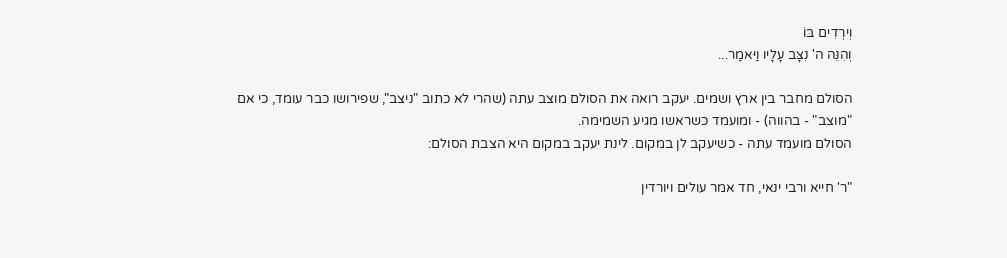וְירְדִים בּוֹ
וְהִנֵּה ה' נִצָּב עָלָיו וַיּאמַר...

הסולם מחבר בין ארץ ושמים. יעקב רואה את הסולם מוצב עתה (שהרי לא כתוב "ניצב", שפירושו כבר עומד, כי אם "מוצב" - בהווה) - ומועמד כשראשו מגיע השמימה.
הסולם מועמד עתה - כשיעקב לן במקום. לינת יעקב במקום היא הצבת הסולם:

"ר' חייא ורבי ינאי, חד אמר עולים ויורדין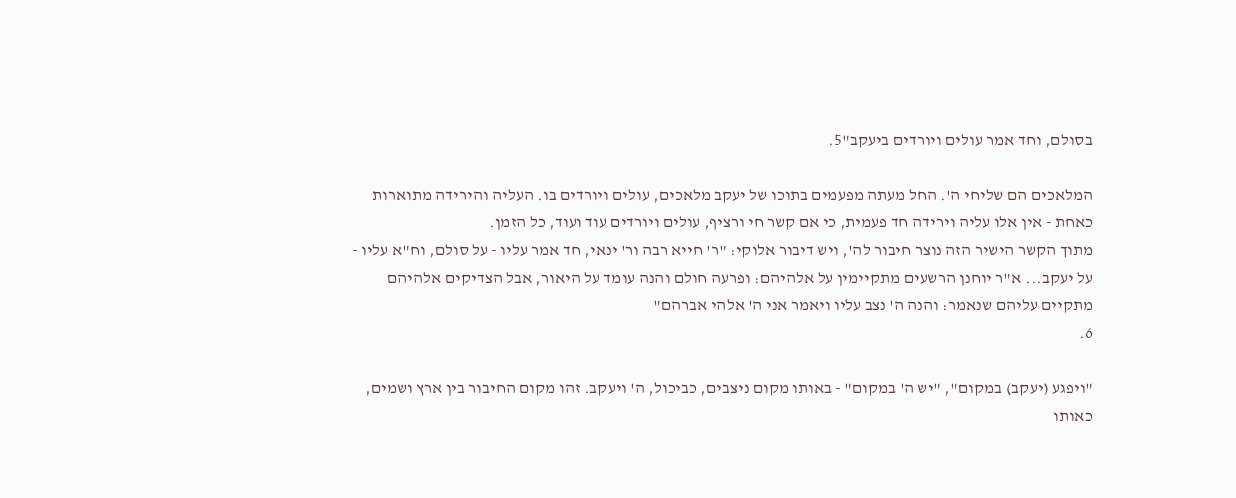בסולם, וחד אמר עולים ויורדים ביעקב"5.

המלאכים הם שליחי ה'. החל מעתה מפעמים בתוכו של יעקב מלאכים, עולים ויורדים בו. העליה והירידה מתוארות כאחת - אין אלו עליה וירידה חד פעמית, כי אם קשר חי ורציף, עולים ויורדים עוד ועוד, כל הזמן.
מתוך הקשר הישיר הזה נוצר חיבור לה', ויש דיבור אלוקי: "ר' חייא רבה ור' ינאי, חד אמר עליו - על סולם, וח"א עליו - על יעקב... א"ר יוחנן הרשעים מתקיימין על אלהיהם: ופרעה חולם והנה עומד על היאור, אבל הצדיקים אלהיהם מתקיים עליהם שנאמר: והנה ה' נצב עליו ויאמר אני ה' אלהי אברהם"
6.

"ויפגע (יעקב) במקום", "יש ה' במקום" - באותו מקום ניצבים, כביכול, ה' ויעקב. זהו מקום החיבור בין ארץ ושמים, כאותו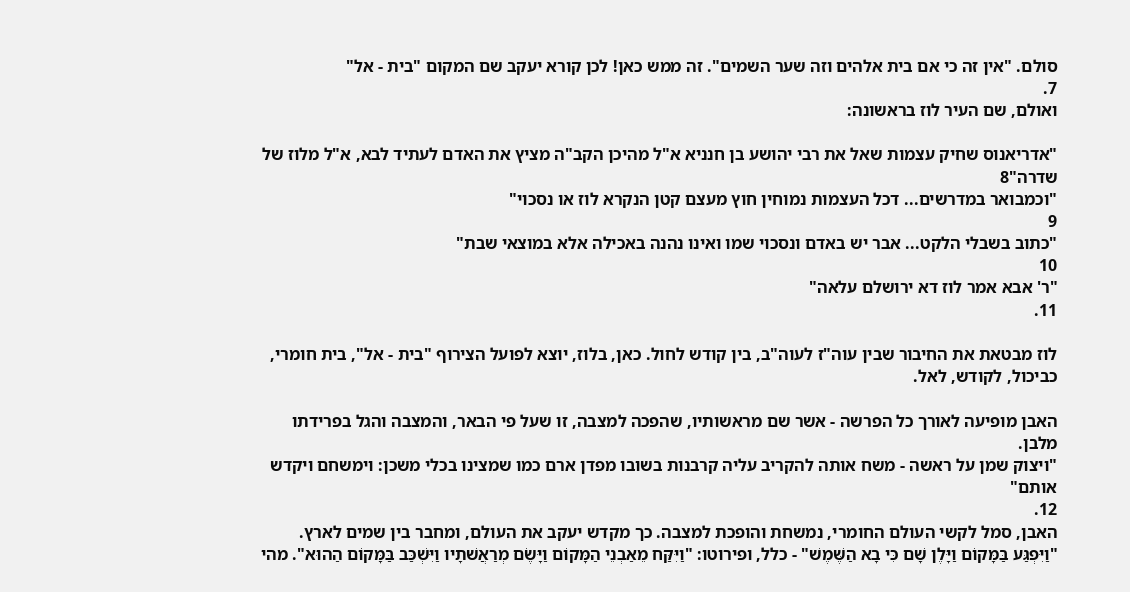סולם. "אין זה כי אם בית אלהים וזה שער השמים". זה ממש כאן! לכן קורא יעקב שם המקום "בית - אל"
7.
ואולם, שם העיר לוז בראשונה:

"אדריאנוס שחיק עצמות שאל את רבי יהושע בן חנניא א"ל מהיכן הקב"ה מציץ את האדם לעתיד לבא, א"ל מלוז של שדרה"8
"וכמבואר במדרשים... דכל העצמות נמוחין חוץ מעצם קטן הנקרא לוז או נסכוי"
9
"כתוב בשבלי הלקט... אבר יש באדם ונסכוי שמו ואינו נהנה באכילה אלא במוצאי שבת"
10
"ר' אבא אמר לוז דא ירושלם עלאה"
11.

לוז מבטאת את החיבור שבין עוה"ז לעוה"ב, בין קודש לחול. כאן, בלוז, יוצא לפועל הצירוף "בית - אל", בית חומרי, כביכול, לקודש, לאל.

האבן מופיעה לאורך כל הפרשה - אשר שם מראשותיו, שהפכה למצבה, זו שעל פי הבאר, והמצבה והגל בפרידתו מלבן.
"ויצוק שמן על ראשה - משח אותה להקריב עליה קרבנות בשובו מפדן ארם כמו שמצינו בכלי משכן: וימשחם ויקדש אותם"
12.
האבן, סמל לקשי העולם החומרי, נמשחת והופכת למצבה. כך מקדש יעקב את העולם, ומחבר בין שמים לארץ.
"וַיִּפְגַּע בַּמָּקוֹם וַיָּלֶן שָׁם כִּי בָא הַשֶּׁמֶשׁ" - כלל, ופירוטו: "וַיִּקַּח מֵאַבְנֵי הַמָּקוֹם וַיָּשֶׂם מְרַאֲשׁתָיו וַיִּשְׁכַּב בַּמָּקוֹם הַהוּא". מהי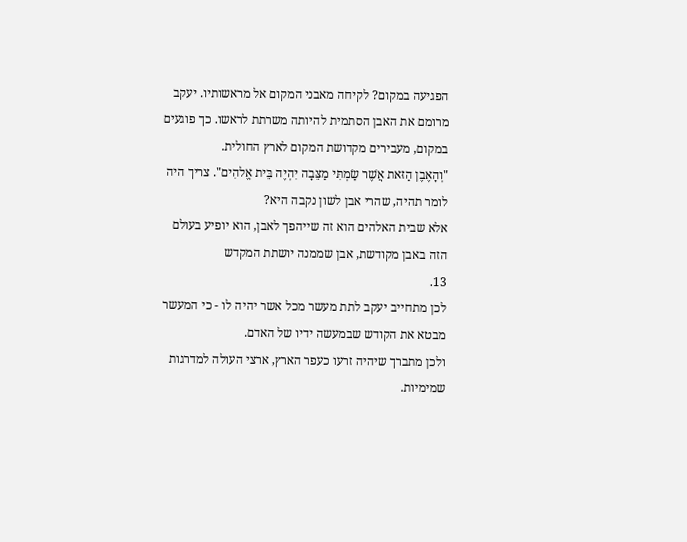הפגיעה במקום? לקיחה מאבני המקום אל מראשותיו. יעקב מרומם את האבן הסתמית להיותה משרתת לראשו. כך פוגעים במקום, מעבירים מקדושת המקום לארץ החולית.
"וְהָאֶבֶן הַזּאת אֲשֶׁר שַׂמְתִּי מַצֵּבָה יִהְיֶה בֵּית אֱלהִים". צריך היה לומר תהיה, שהרי אבן לשון נקבה היא?
אלא שבית האלהים הוא זה שייהפך לאבן, הוא יופיע בעולם הזה באבן מקודשת, אבן שממנה יושתת המקדש
13.
לכן מתחייב יעקב לתת מעשר מכל אשר יהיה לו - כי המעשר מבטא את הקודש שבמעשה ידיו של האדם.
ולכן מתברך שיהיה זרעו כעפר הארץ, ארצי העולה למדרגות שמימיות.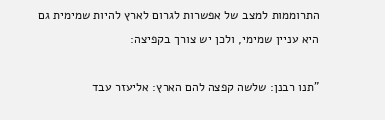התרוממות למצב של אפשרות לגרום לארץ להיות שמימית גם היא עניין שמימי, ולכן יש צורך בקפיצה:

"תנו רבנן: שלשה קפצה להם הארץ: אליעזר עבד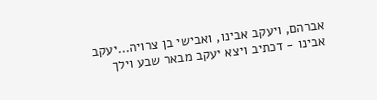אברהם, ויעקב אבינו, ואבישי בן צרויה...יעקב אבינו - דכתיב ויצא יעקב מבאר שבע וילך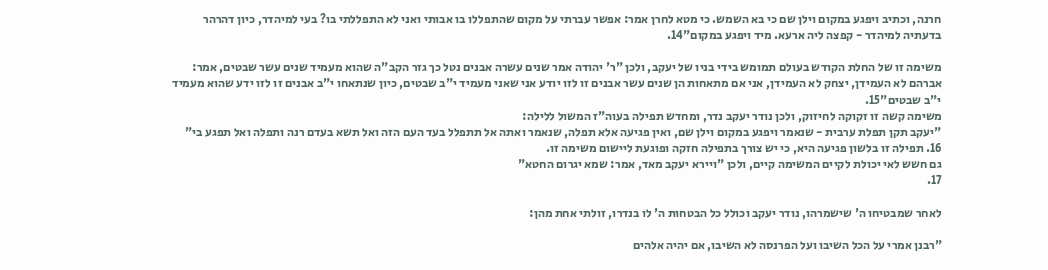חרנה, וכתיב ויפגע במקום וילן שם כי בא השמש. כי מטא לחרן אמר: אפשר עברתי על מקום שהתפללו בו אבותי ואני לא התפללתי בו? בעי למיהדר, כיון דהרהר בדעתיה למיהדר - קפצה ליה ארעא. מיד ויפגע במקום"14.

משימה זו של החלת הקודש בעולם תמומש בידי בניו של יעקב, ולכן "ר' יהודה אמר שנים עשרה אבנים נטל כך גזר הקב"ה שהוא מעמיד שנים עשר שבטים, אמר: אברהם לא העמידן, יצחק לא העמידן, אני אם מתאחות הן שנים עשר אבנים זו לזו יודע אני שאני מעמיד י"ב שבטים, כיון שנתאחו י"ב אבנים זו לזו ידע שהוא מעמיד י"ב שבטים"15.
משימה קשה זו זקוקה לחיזוק, ולכן נודר יעקב נדר, ומחדש תפילה בעוה"ז המשול ללילה:
"יעקב תקן תפלת ערבית - שנאמר ויפגע במקום וילן שם, ואין פגיעה אלא תפלה, שנאמר ואתה אל תתפלל בעד העם הזה ואל תשא בעדם רנה ותפלה ואל תפגע בי"
16. תפילה זו בלשון פגיעה היא, כי יש צורך בתפילה חזקה ופוגעת ליישום משימה זו.
גם חשש לאי יכולת לקיים המשימה קיים, ולכן "ויירא יעקב מאד, אמר: שמא יגרום החטא"
17.

לאחר שמבטיחו ה' שישמרהו, נודר יעקב וכולל כל הבטחות ה' לו בנדרו, זולתי אחת מהן:

"רבנן אמרי על הכל השיבו ועל הפרנסה לא השיבו, אם יהיה אלהים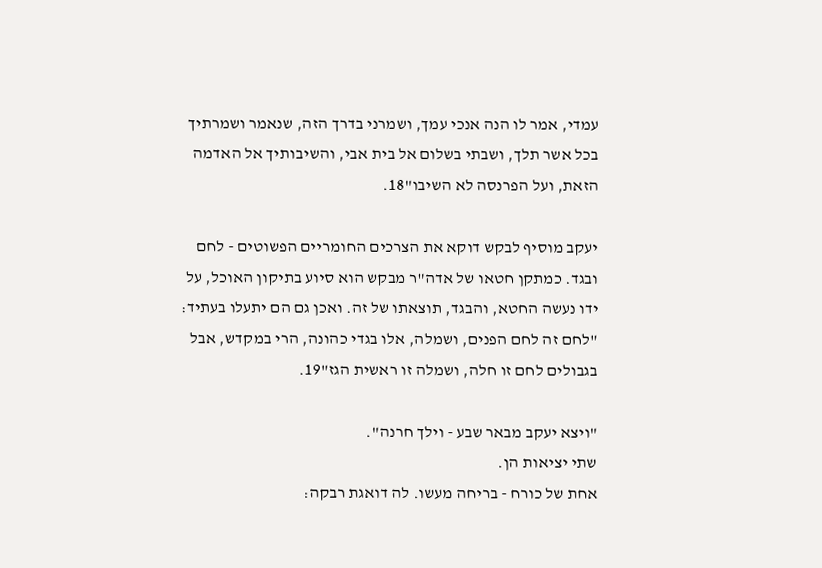עמדי, אמר לו הנה אנכי עמך, ושמרני בדרך הזה, שנאמר ושמרתיך בכל אשר תלך, ושבתי בשלום אל בית אבי, והשיבותיך אל האדמה הזאת, ועל הפרנסה לא השיבו"18.

יעקב מוסיף לבקש דוקא את הצרכים החומריים הפשוטים - לחם ובגד. כמתקן חטאו של אדה"ר מבקש הוא סיוע בתיקון האוכל, על ידו נעשה החטא, והבגד, תוצאתו של זה. ואכן גם הם יתעלו בעתיד: "לחם זה לחם הפנים, ושמלה, אלו בגדי כהונה, הרי במקדש, אבל בגבולים לחם זו חלה, ושמלה זו ראשית הגז"19.

"ויצא יעקב מבאר שבע - וילך חרנה".
שתי יציאות הן.
אחת של כורח - בריחה מעשו. לה דואגת רבקה: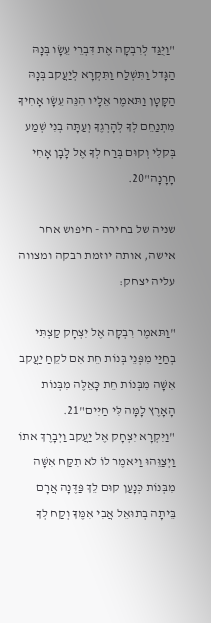"וַיֻּגַּד לְרִבְקָה אֶת דִּבְרֵי עֵשָׂו בְּנָהּ הַגָּדל וַתִּשְׁלַח וַתִּקְרָא לְיַעֲקב בְּנָהּ הַקָּטָן וַתּאמֶר אֵלָיו הִנֵּה עֵשָׂו אָחִיךָ מִתְנַחֵם לְךָ לְהָרְגֶךָ וְעַתָּה בְנִי שְׁמַע בְּקלִי וְקוּם בְּרַח לְךָ אֶל לָבָן אָחִי חָרָנָה"20.

שניה של בחירה - חיפוש אחר אישה, אותה יוזמת רבקה ומצווה עליה יצחק:

"וַתּאמֶר רִבְקָה אֶל יִצְחָק קַצְתִּי בְחַיַּי מִפְּנֵי בְּנוֹת חֵת אִם לקֵחַ יַעֲקב אִשָּׁה מִבְּנוֹת חֵת כָּאֵלֶּה מִבְּנוֹת הָאָרֶץ לָמָּה לִּי חַיִּים"21.
"וַיִּקְרָא יִצְחָק אֶל יַעֲקב וַיְבָרֶךְ אתוֹ וַיְצַוֵּהוּ וַיּאמֶר לוֹ לא תִקַּח אִשָּׁה מִבְּנוֹת כְּנָעַן קוּם לֵךְ פַּדֶּנָה אֲרָם בֵּיתָה בְתוּאֵל אֲבִי אִמֶּךָ וְקַח לְךָ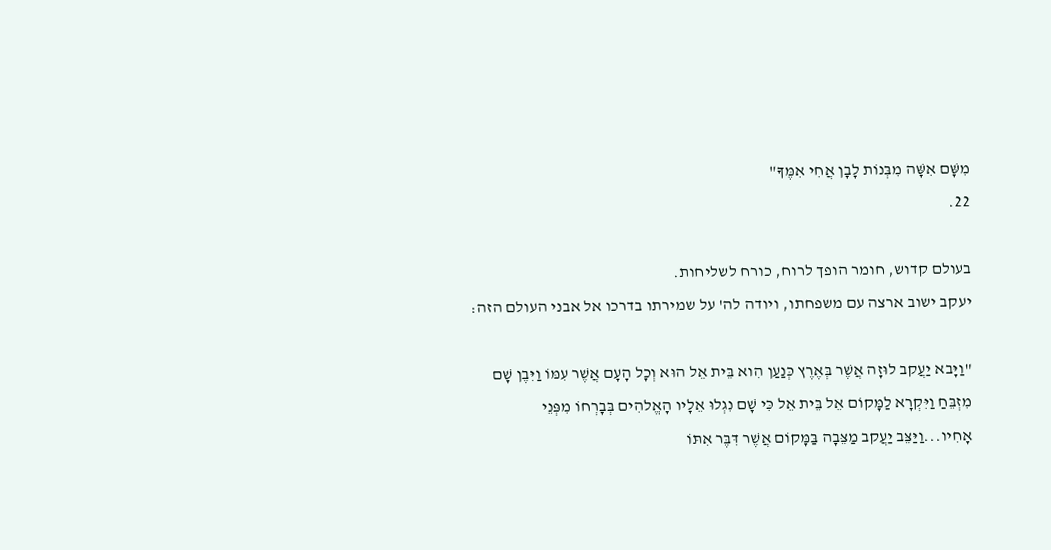מִשָּׁם אִשָּׁה מִבְּנוֹת לָבָן אֲחִי אִמֶּךָ"
22.

בעולם קדוש, חומר הופך לרוח, כורח לשליחות.
יעקב ישוב ארצה עם משפחתו, ויודה לה' על שמירתו בדרכו אל אבני העולם הזה:

"וַיָּבא יַעֲקב לוּזָה אֲשֶׁר בְּאֶרֶץ כְּנַעַן הִוא בֵּית אֵל הוּא וְכָל הָעָם אֲשֶׁר עִמּוֹ וַיִּבֶן שָׁם מִזְבֵּחַ וַיִּקְרָא לַמָּקוֹם אֵל בֵּית אֵל כִּי שָׁם נִגְלוּ אֵלָיו הָאֱלהִים בְּבָרְחוֹ מִפְּנֵי אָחִיו...וַיַּצֵּב יַעֲקב מַצֵּבָה בַּמָּקוֹם אֲשֶׁר דִּבֶּר אִתּוֹ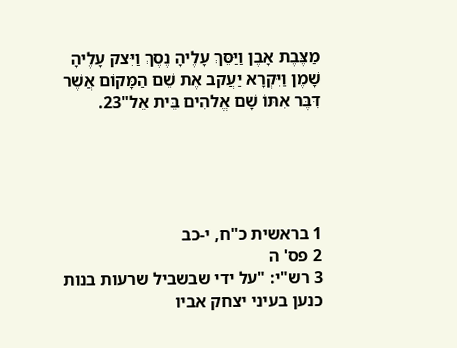מַצֶּבֶת אָבֶן וַיַּסֵּךְ עָלֶיהָ נֶסֶךְ וַיִּצק עָלֶיהָ שָׁמֶן וַיִּקְרָא יַעֲקב אֶת שֵׁם הַמָּקוֹם אֲשֶׁר דִּבֶּר אִתּוֹ שָׁם אֱלהִים בֵּית אֵל"23.





1 בראשית כ"ח, י-כב
2 פס' ה
3 רש"י: "על ידי שבשביל שרעות בנות כנען בעיני יצחק אביו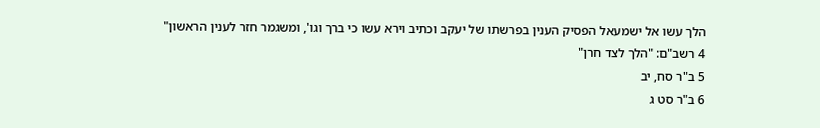הלך עשו אל ישמעאל הפסיק הענין בפרשתו של יעקב וכתיב וירא עשו כי ברך וגו', ומשגמר חזר לענין הראשון"
4 רשב"ם: "הלך לצד חרן"
5 ב"ר סח, יב
6 ב"ר סט ג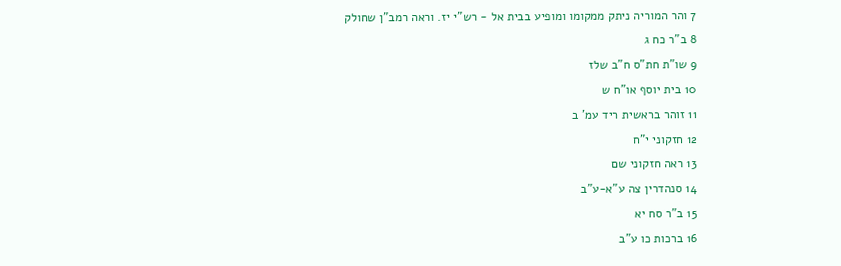7 והר המוריה ניתק ממקומו ומופיע בבית אל - רש"י יז. וראה רמב"ן שחולק
8 ב"ר כח ג
9 שו"ת חת"ס ח"ב שלז
10 בית יוסף או"ח ש
11 זוהר בראשית ריד עמ' ב
12 חזקוני י"ח
13 ראה חזקוני שם
14 סנהדרין צה ע"א-ע"ב
15 ב"ר סח יא
16 ברכות כו ע"ב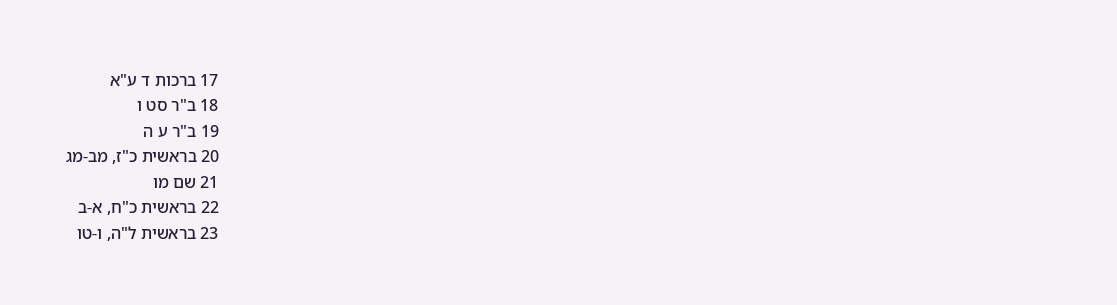17 ברכות ד ע"א
18 ב"ר סט ו
19 ב"ר ע ה
20 בראשית כ"ז, מב-מג
21 שם מו
22 בראשית כ"ח, א-ב
23 בראשית ל"ה, ו-טו